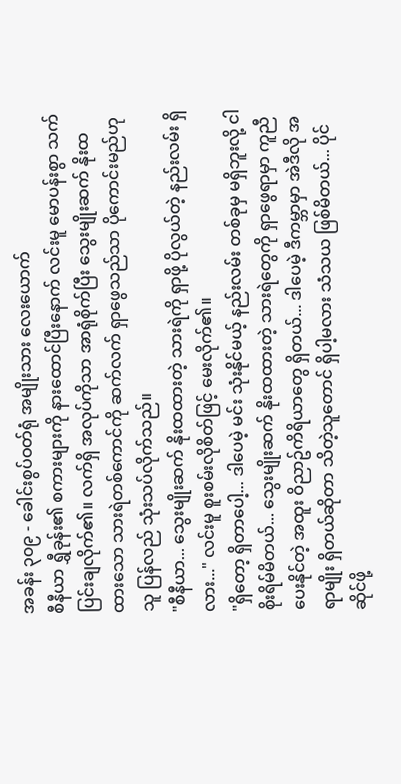အခန်း ၃၀၉ - ခေါင်းစွပ်ဝတ်ရုံ အမျိုးသား လေးယောက်
စီနီယာ ရွှီခုန်း၏ စကားများကို နားထောင်ပြီးနောက် လင်းမူ မောပန်းစွာ သက်ပြင်းချလိုက်၏။ လက်ရှိ အလုပ်ကိုသာ အာရုံစိုက်ပြီး သွေးမျိုးဆက် နိုးထထားသော သားရဲတစ်ကောင်ကို ဆက်လက် ရှာဖွေသည်သာ ပိုကောင်းမည်ဟု သူ ပြန်လည် သုံးသပ်လိုက်သည်။
"စီနီယာ... သွေးမျိုးဆက် နိုးထထားတဲ့ သားရဲကို ရှာဖို့ ပိုလွယ်တဲ့ နည်းလမ်း ရှိလား..." လင်းမူ စူးစမ်းလိုစိတ်ဖြင့် မေးလိုက်၏။
"ရှိတော့ ရှိတာပေါ့... ဒါပေမဲ့ မင်း သုံးနိုင်မယ့် နည်းလမ်း တစ်ခုမှ မရှိဘူးလို့ ငါ စိုးရိမ်မိတယ်... သွေးမျိုးဆက် နိုးထထားတဲ့ သားရဲတွေကို ရှာဖွေရာမှာ ကူညီပေးနိုင်တဲ့ အထူး ဝိညာဥ်ကိရိယာတွေ ရှိတယ်... ဒါပေမဲ့ ဒီကမ္ဘာမှာ အဲဒီလို အရာမျိုး ရှိတယ်ဆိုတာ သိတဲ့သူတောင် ရှိပါ့မလား သံသယ ဖြစ်မိတယ်... ပိုင်ဆိုင်ဖို့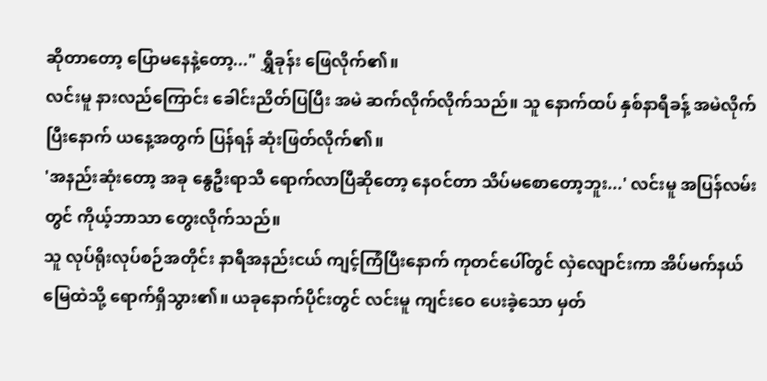ဆိုတာတော့ ပြောမနေနဲ့တော့..." ရွှီခုန်း ဖြေလိုက်၏။
လင်းမူ နားလည်ကြောင်း ခေါင်းညိတ်ပြပြီး အမဲ ဆက်လိုက်လိုက်သည်။ သူ နောက်ထပ် နှစ်နာရီခန့် အမဲလိုက်ပြီးနောက် ယနေ့အတွက် ပြန်ရန် ဆုံးဖြတ်လိုက်၏။
'အနည်းဆုံးတော့ အခု နွေဦးရာသီ ရောက်လာပြီဆိုတော့ နေဝင်တာ သိပ်မစောတော့ဘူး...' လင်းမူ အပြန်လမ်းတွင် ကိုယ့်ဘာသာ တွေးလိုက်သည်။
သူ လုပ်ရိုးလုပ်စဉ်အတိုင်း နာရီအနည်းငယ် ကျင့်ကြံပြီးနောက် ကုတင်ပေါ်တွင် လှဲလျောင်းကာ အိပ်မက်နယ်မြေထဲသို့ ရောက်ရှိသွား၏။ ယခုနောက်ပိုင်းတွင် လင်းမူ ကျင်းဝေ ပေးခဲ့သော မှတ်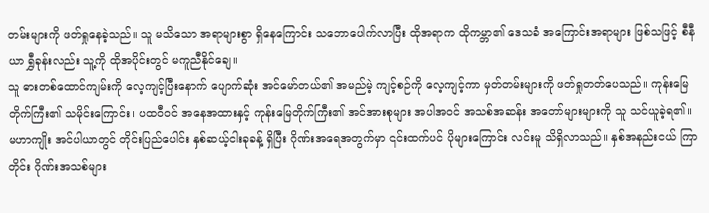တမ်းများကို ဖတ်ရှုနေခဲ့သည်။ သူ မသိသော အရာများစွာ ရှိနေကြောင်း သဘောပေါက်လာပြီး ထိုအရာက ထိုကမ္ဘာ၏ ဒေသခံ အကြောင်းအရာများ ဖြစ်သဖြင့် စီနီယာ ရွှီခုန်းလည်း သူ့ကို ထိုအပိုင်းတွင် မကူညီနိုင်ချေ။
သူ ဓားတစ်ထောင်ကျမ်းကို လေ့ကျင့်ပြီးနောက် ပျောက်ဆုံး အင်မော်တယ်၏ အမည်မဲ့ ကျင့်စဉ်ကို လေ့ကျင့်ကာ မှတ်တမ်းများကို ဖတ်ရှုတတ်ပေသည်။ ကုန်းမြေတိုက်ကြီး၏ သမိုင်းကြောင်း၊ ပထဝီဝင် အနေအထားနှင့် ကုန်းမြေတိုက်ကြီး၏ အင်အားစုများ အပါအဝင် အသစ်အဆန်း အတော်များများကို သူ သင်ယူခဲ့ရ၏။
မဟာကျိုး အင်ပါယာတွင် တိုင်းပြည်ပေါင်း နှစ်ဆယ့်ငါးခုခန့် ရှိပြီး ဂိုဏ်းအရေအတွက်မှာ ၎င်းထက်ပင် ပိုများကြောင်း လင်းမူ သိရှိလာသည်။ နှစ်အနည်းငယ် ကြာတိုင်း ဂိုဏ်းအသစ်များ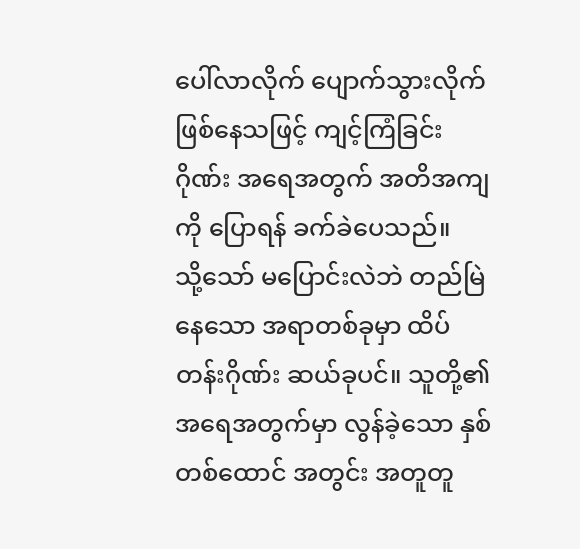ပေါ်လာလိုက် ပျောက်သွားလိုက် ဖြစ်နေသဖြင့် ကျင့်ကြံခြင်းဂိုဏ်း အရေအတွက် အတိအကျကို ပြောရန် ခက်ခဲပေသည်။
သို့သော် မပြောင်းလဲဘဲ တည်မြဲနေသော အရာတစ်ခုမှာ ထိပ်တန်းဂိုဏ်း ဆယ်ခုပင်။ သူတို့၏ အရေအတွက်မှာ လွန်ခဲ့သော နှစ်တစ်ထောင် အတွင်း အတူတူ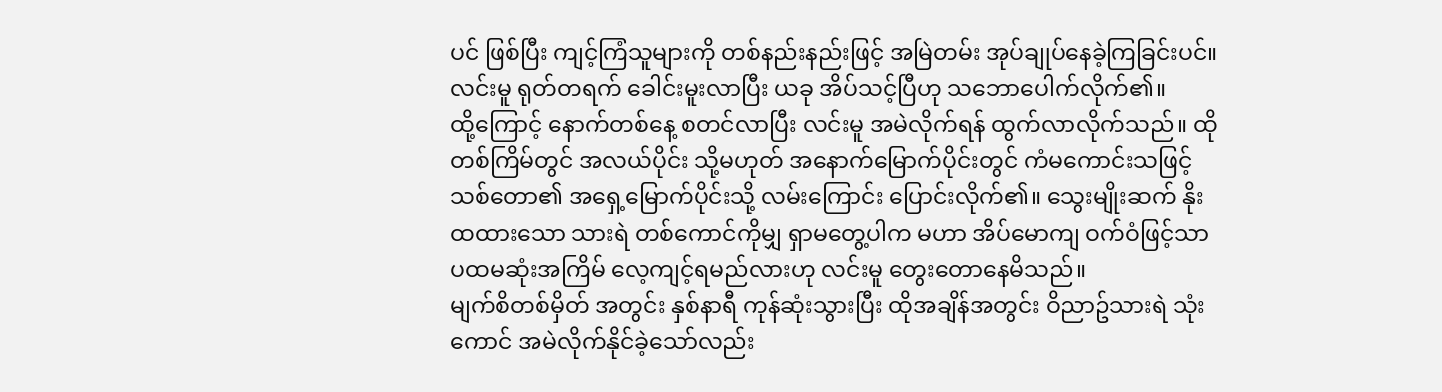ပင် ဖြစ်ပြီး ကျင့်ကြံသူများကို တစ်နည်းနည်းဖြင့် အမြဲတမ်း အုပ်ချုပ်နေခဲ့ကြခြင်းပင်။
လင်းမူ ရုတ်တရက် ခေါင်းမူးလာပြီး ယခု အိပ်သင့်ပြီဟု သဘောပေါက်လိုက်၏။
ထို့ကြောင့် နောက်တစ်နေ့ စတင်လာပြီး လင်းမူ အမဲလိုက်ရန် ထွက်လာလိုက်သည်။ ထိုတစ်ကြိမ်တွင် အလယ်ပိုင်း သို့မဟုတ် အနောက်မြောက်ပိုင်းတွင် ကံမကောင်းသဖြင့် သစ်တော၏ အရှေ့မြောက်ပိုင်းသို့ လမ်းကြောင်း ပြောင်းလိုက်၏။ သွေးမျိုးဆက် နိုးထထားသော သားရဲ တစ်ကောင်ကိုမျှ ရှာမတွေ့ပါက မဟာ အိပ်မောကျ ဝက်ဝံဖြင့်သာ ပထမဆုံးအကြိမ် လေ့ကျင့်ရမည်လားဟု လင်းမူ တွေးတောနေမိသည်။
မျက်စိတစ်မှိတ် အတွင်း နှစ်နာရီ ကုန်ဆုံးသွားပြီး ထိုအချိန်အတွင်း ဝိညာဥ်သားရဲ သုံးကောင် အမဲလိုက်နိုင်ခဲ့သော်လည်း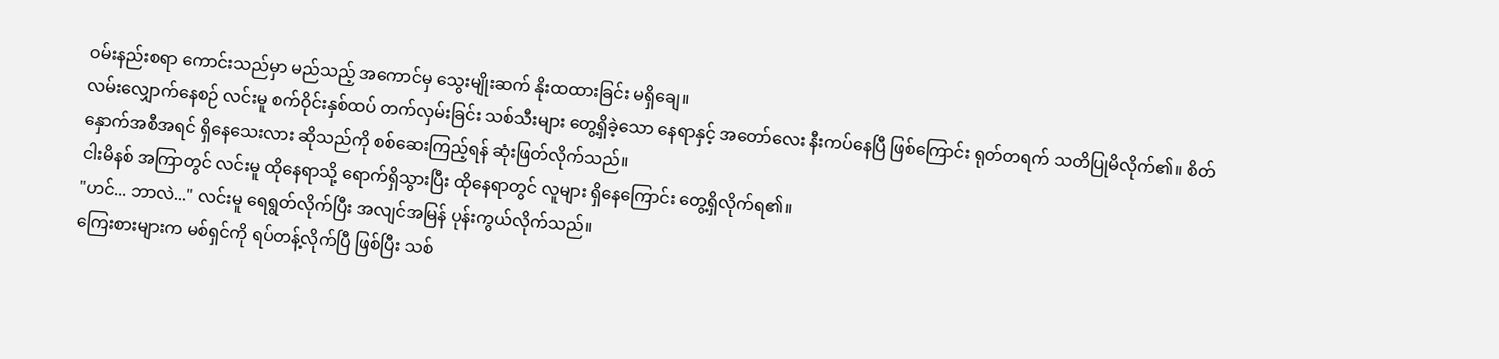ဝမ်းနည်းစရာ ကောင်းသည်မှာ မည်သည့် အကောင်မှ သွေးမျိုးဆက် နိုးထထားခြင်း မရှိချေ။
လမ်းလျှောက်နေစဉ် လင်းမူ စက်ဝိုင်းနှစ်ထပ် တက်လှမ်းခြင်း သစ်သီးများ တွေ့ရှိခဲ့သော နေရာနှင့် အတော်လေး နီးကပ်နေပြီ ဖြစ်ကြောင်း ရုတ်တရက် သတိပြုမိလိုက်၏။ စိတ်နှောက်အစီအရင် ရှိနေသေးလား ဆိုသည်ကို စစ်ဆေးကြည့်ရန် ဆုံးဖြတ်လိုက်သည်။
ငါးမိနစ် အကြာတွင် လင်းမူ ထိုနေရာသို့ ရောက်ရှိသွားပြီး ထိုနေရာတွင် လူများ ရှိနေကြောင်း တွေ့ရှိလိုက်ရ၏။
"ဟင်... ဘာလဲ..." လင်းမူ ရေရွတ်လိုက်ပြီး အလျင်အမြန် ပုန်းကွယ်လိုက်သည်။
ကြေးစားများက မစ်ရှင်ကို ရပ်တန့်လိုက်ပြီ ဖြစ်ပြီး သစ်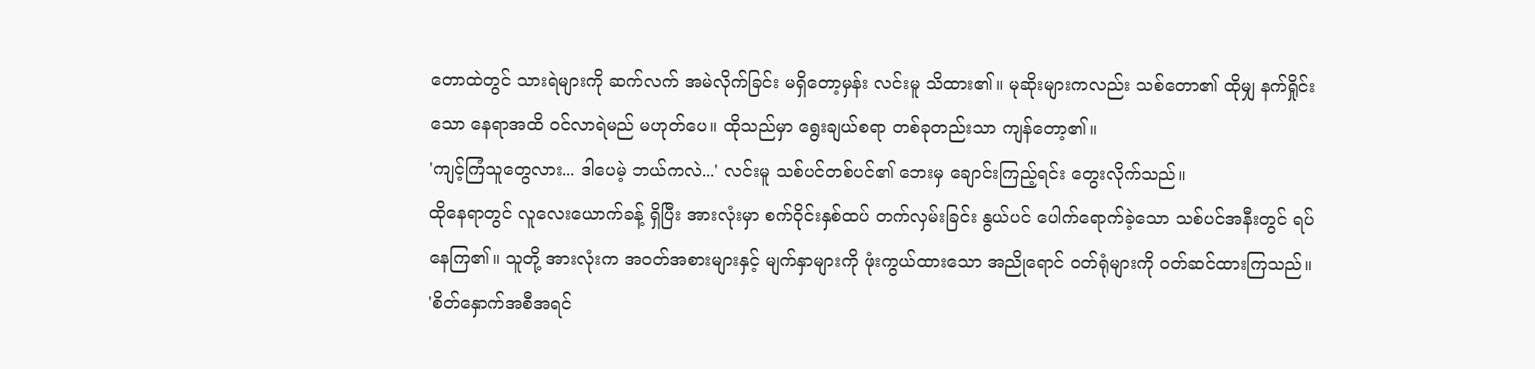တောထဲတွင် သားရဲများကို ဆက်လက် အမဲလိုက်ခြင်း မရှိတော့မှန်း လင်းမူ သိထား၏။ မုဆိုးများကလည်း သစ်တော၏ ထိုမျှ နက်ရှိုင်းသော နေရာအထိ ဝင်လာရဲမည် မဟုတ်ပေ။ ထိုသည်မှာ ရွေးချယ်စရာ တစ်ခုတည်းသာ ကျန်တော့၏။
'ကျင့်ကြံသူတွေလား... ဒါပေမဲ့ ဘယ်ကလဲ...' လင်းမူ သစ်ပင်တစ်ပင်၏ ဘေးမှ ချောင်းကြည့်ရင်း တွေးလိုက်သည်။
ထိုနေရာတွင် လူလေးယောက်ခန့် ရှိပြီး အားလုံးမှာ စက်ဝိုင်းနှစ်ထပ် တက်လှမ်းခြင်း နွယ်ပင် ပေါက်ရောက်ခဲ့သော သစ်ပင်အနီးတွင် ရပ်နေကြ၏။ သူတို့ အားလုံးက အဝတ်အစားများနှင့် မျက်နှာများကို ဖုံးကွယ်ထားသော အညိုရောင် ဝတ်ရုံများကို ဝတ်ဆင်ထားကြသည်။
'စိတ်နှောက်အစီအရင်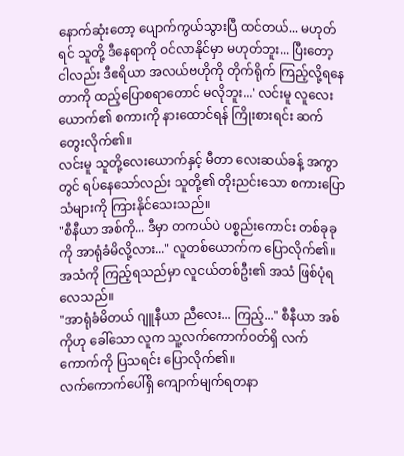နောက်ဆုံးတော့ ပျောက်ကွယ်သွားပြီ ထင်တယ်... မဟုတ်ရင် သူတို့ ဒီနေရာကို ဝင်လာနိုင်မှာ မဟုတ်ဘူး... ပြီးတော့ ငါလည်း ဒီဧရိယာ အလယ်ဗဟိုကို တိုက်ရိုက် ကြည့်လို့ရနေတာကို ထည့်ပြောစရာတောင် မလိုဘူး...' လင်းမူ လူလေးယောက်၏ စကားကို နားထောင်ရန် ကြိုးစားရင်း ဆက်တွေးလိုက်၏။
လင်းမူ သူတို့လေးယောက်နှင့် မီတာ လေးဆယ်ခန့် အကွာတွင် ရပ်နေသော်လည်း သူတို့၏ တိုးညင်းသော စကားပြောသံများကို ကြားနိုင်သေးသည်။
"စီနီယာ အစ်ကို... ဒီမှာ တကယ်ပဲ ပစ္စည်းကောင်း တစ်ခုခုကို အာရုံခံမိလို့လား..." လူတစ်ယောက်က ပြောလိုက်၏။ အသံကို ကြည့်ရသည်မှာ လူငယ်တစ်ဦး၏ အသံ ဖြစ်ပုံရလေသည်။
"အာရုံခံမိတယ် ဂျူနီယာ ညီလေး... ကြည့်..." စီနီယာ အစ်ကိုဟု ခေါ်သော လူက သူ့လက်ကောက်ဝတ်ရှိ လက်ကောက်ကို ပြသရင်း ပြောလိုက်၏။
လက်ကောက်ပေါ်ရှိ ကျောက်မျက်ရတနာ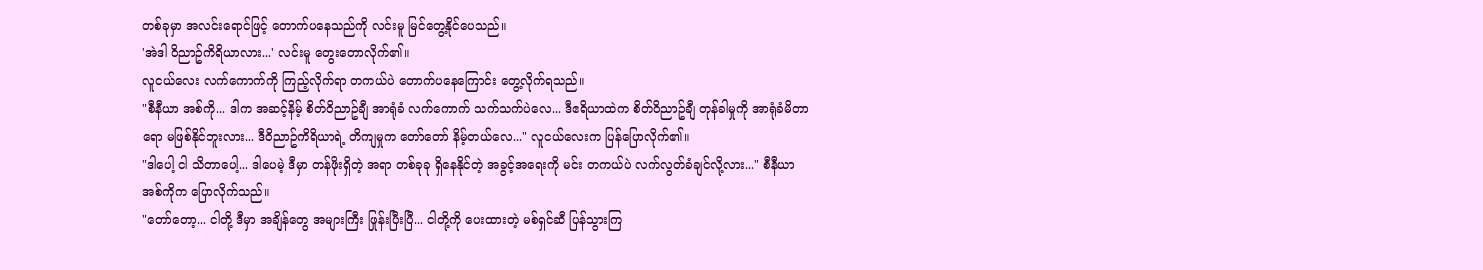တစ်ခုမှာ အလင်းရောင်ဖြင့် တောက်ပနေသည်ကို လင်းမူ မြင်တွေ့နိုင်ပေသည်။
'အဲဒါ ဝိညာဥ်ကိရိယာလား...' လင်းမူ တွေးတောလိုက်၏။
လူငယ်လေး လက်ကောက်ကို ကြည့်လိုက်ရာ တကယ်ပဲ တောက်ပနေကြောင်း တွေ့လိုက်ရသည်။
"စီနီယာ အစ်ကို... ဒါက အဆင့်နိမ့် စိတ်ဝိညာဥ်ချီ အာရုံခံ လက်ကောက် သက်သက်ပဲလေ... ဒီဧရိယာထဲက စိတ်ဝိညာဥ်ချီ တုန်ခါမှုကို အာရုံခံမိတာရော မဖြစ်နိုင်ဘူးလား... ဒီဝိညာဥ်ကိရိယာရဲ့ တိကျမှုက တော်တော် နိမ့်တယ်လေ..." လူငယ်လေးက ပြန်ပြောလိုက်၏။
"ဒါပေါ့ ငါ သိတာပေါ့... ဒါပေမဲ့ ဒီမှာ တန်ဖိုးရှိတဲ့ အရာ တစ်ခုခု ရှိနေနိုင်တဲ့ အခွင့်အရေးကို မင်း တကယ်ပဲ လက်လွတ်ခံချင်လို့လား..." စီနီယာ အစ်ကိုက ပြောလိုက်သည်။
"တော်တော့... ငါတို့ ဒီမှာ အချိန်တွေ အများကြီး ဖြုန်းပြီးပြီ... ငါတို့ကို ပေးထားတဲ့ မစ်ရှင်ဆီ ပြန်သွားကြ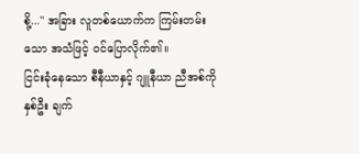စို့..." အခြား လူတစ်ယောက်က ကြမ်းတမ်းသော အသံဖြင့် ဝင်ပြောလိုက်၏။
ငြင်းခုံနေသော စီနီယာနှင့် ဂျူနီယာ ညီအစ်ကို နှစ်ဦး ချက်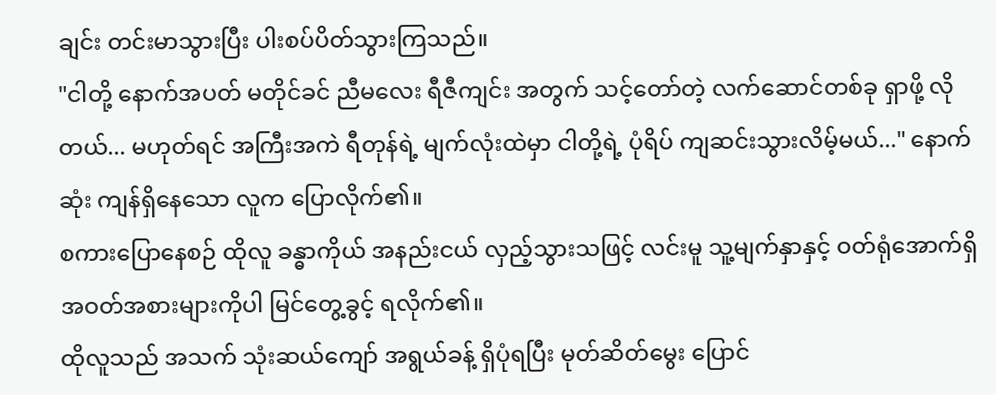ချင်း တင်းမာသွားပြီး ပါးစပ်ပိတ်သွားကြသည်။
"ငါတို့ နောက်အပတ် မတိုင်ခင် ညီမလေး ရီဇီကျင်း အတွက် သင့်တော်တဲ့ လက်ဆောင်တစ်ခု ရှာဖို့ လိုတယ်... မဟုတ်ရင် အကြီးအကဲ ရီတုန်ရဲ့ မျက်လုံးထဲမှာ ငါတို့ရဲ့ ပုံရိပ် ကျဆင်းသွားလိမ့်မယ်..." နောက်ဆုံး ကျန်ရှိနေသော လူက ပြောလိုက်၏။
စကားပြောနေစဉ် ထိုလူ ခန္ဓာကိုယ် အနည်းငယ် လှည့်သွားသဖြင့် လင်းမူ သူ့မျက်နှာနှင့် ဝတ်ရုံအောက်ရှိ အဝတ်အစားများကိုပါ မြင်တွေ့ခွင့် ရလိုက်၏။
ထိုလူသည် အသက် သုံးဆယ်ကျော် အရွယ်ခန့် ရှိပုံရပြီး မုတ်ဆိတ်မွေး ပြောင်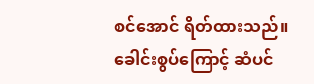စင်အောင် ရိတ်ထားသည်။ ခေါင်းစွပ်ကြောင့် ဆံပင်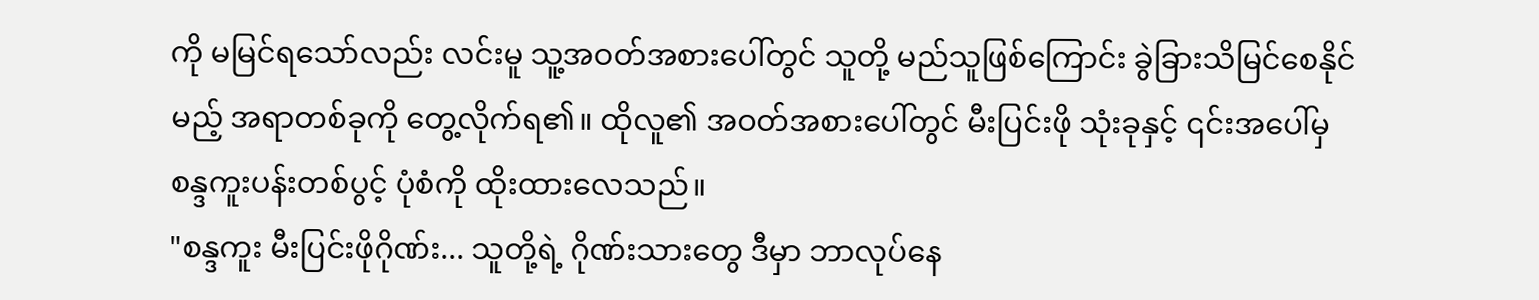ကို မမြင်ရသော်လည်း လင်းမူ သူ့အဝတ်အစားပေါ်တွင် သူတို့ မည်သူဖြစ်ကြောင်း ခွဲခြားသိမြင်စေနိုင်မည့် အရာတစ်ခုကို တွေ့လိုက်ရ၏။ ထိုလူ၏ အဝတ်အစားပေါ်တွင် မီးပြင်းဖို သုံးခုနှင့် ၎င်းအပေါ်မှ စန္ဒကူးပန်းတစ်ပွင့် ပုံစံကို ထိုးထားလေသည်။
"စန္ဒကူး မီးပြင်းဖိုဂိုဏ်း... သူတို့ရဲ့ ဂိုဏ်းသားတွေ ဒီမှာ ဘာလုပ်နေ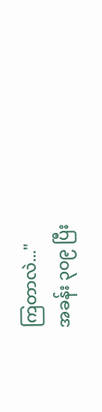ကြတာလဲ..."
အခန်း ၃၀၉ ပြီး